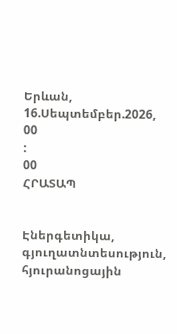Երևան, 16.Սեպտեմբեր.2026,
00
:
00
ՀՐԱՏԱՊ


Էներգետիկա, գյուղատնտեսություն, հյուրանոցային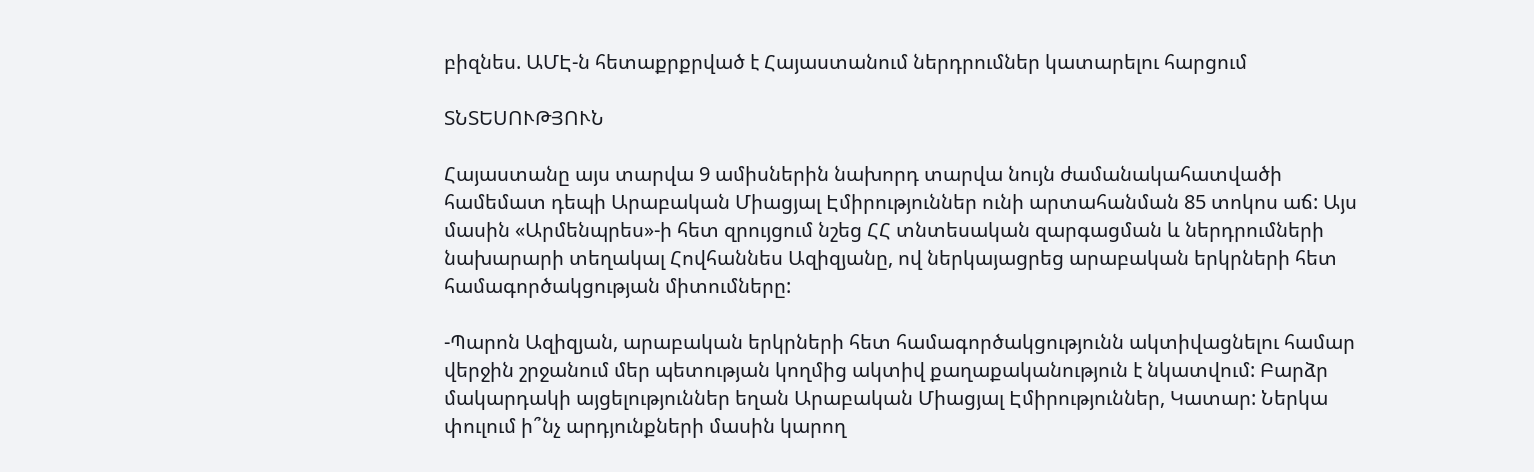բիզնես. ԱՄԷ-ն հետաքրքրված է Հայաստանում ներդրումներ կատարելու հարցում

ՏՆՏԵՍՈՒԹՅՈՒՆ

Հայաստանը այս տարվա 9 ամիսներին նախորդ տարվա նույն ժամանակահատվածի համեմատ դեպի Արաբական Միացյալ Էմիրություններ ունի արտահանման 85 տոկոս աճ: Այս մասին «Արմենպրես»-ի հետ զրույցում նշեց ՀՀ տնտեսական զարգացման և ներդրումների նախարարի տեղակալ Հովհաննես Ազիզյանը, ով ներկայացրեց արաբական երկրների հետ համագործակցության միտումները:

-Պարոն Ազիզյան, արաբական երկրների հետ համագործակցությունն ակտիվացնելու համար վերջին շրջանում մեր պետության կողմից ակտիվ քաղաքականություն է նկատվում: Բարձր մակարդակի այցելություններ եղան Արաբական Միացյալ Էմիրություններ, Կատար: Ներկա փուլում ի՞նչ արդյունքների մասին կարող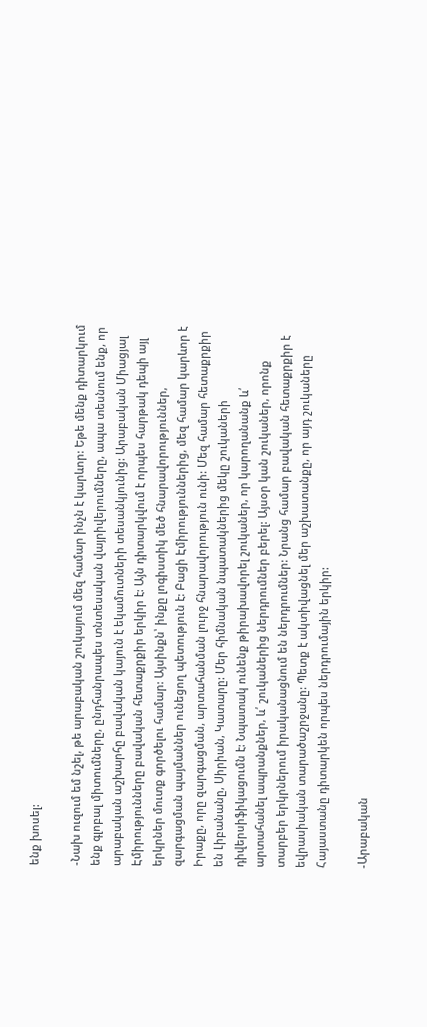ենք խոսել:

-Նախ ուզում եմ նշել, թե արաբական շուկայում մեզ համար ինչն է կարևոր: Եթե մենք դիտարկում ենք գլոբալ միտումները, ընդհանրապես տնտեսական վայրիվերումները, ապա տեսնում ենք, որ արաբական աշխարհը բավական կայուն է եկամուտների տեսանկյունից: Արաբական Միացյալ Էմիրությունները բավական հետաքրքիր երկիր է: Այն դիտարկվում է որպես հարթակ դեպի այլ երկրներ մուտք գործելու համար: Այսինքն՝ ինքը լոգիստիկ մեծ հնարավորություններ, զարգացման պայմաններ ունեցող պետություն է: Բացի Էմիրություններից, մեզ համար կարևոր է Իրաքը, որը զարգացման, արտահանման լուրջ հնարավորություն ունի: Մեզ համար հետաքրքիր են Լիբանանը, Սիրիան, Կատարը: Մեր հիմնական նպատակներից մեկը շուկաների դիվերսիֆիկացումն է: Նպատակ ունենք թիրախավորել շուկաներ, որ կարողանանք և՛ արտահանել ապրանքներ, և՛ շուկաներից ներդրումներ բերել: Այսօր կան շուկաներ, որոնք տարբեր երկրներում իրականացնում են ներդրումներ: Նրանց համար բավական հետաքրքիր է եվրասիական տարածաշրջանը: Պետք է ակտիվացնել մեր աշխատանքը, որ այդ շուկաները Հայաստանը դիտարկեն որպես ներդրումային երկիր:

-Արաբական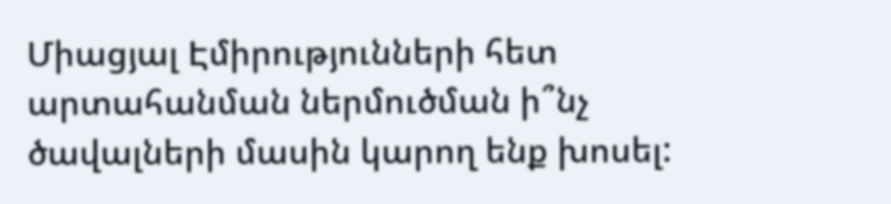Միացյալ Էմիրությունների հետ արտահանման ներմուծման ի՞նչ ծավալների մասին կարող ենք խոսել: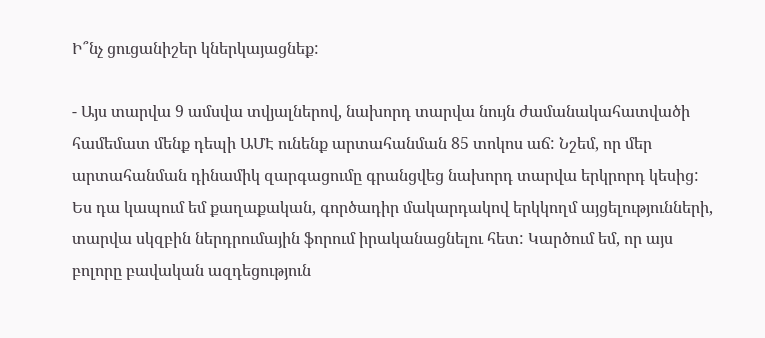Ի՞նչ ցուցանիշեր կներկայացնեք:

- Այս տարվա 9 ամսվա տվյալներով, նախորդ տարվա նույն ժամանակահատվածի համեմատ մենք դեպի ԱՄԷ ունենք արտահանման 85 տոկոս աճ: Նշեմ, որ մեր արտահանման դինամիկ զարգացումը գրանցվեց նախորդ տարվա երկրորդ կեսից: Ես դա կապում եմ քաղաքական, գործադիր մակարդակով երկկողմ այցելությունների, տարվա սկզբին ներդրումային ֆորում իրականացնելու հետ: Կարծում եմ, որ այս բոլորը բավական ազդեցություն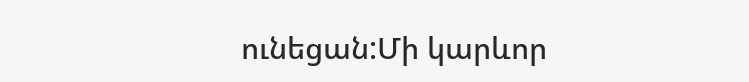ունեցան:Մի կարևոր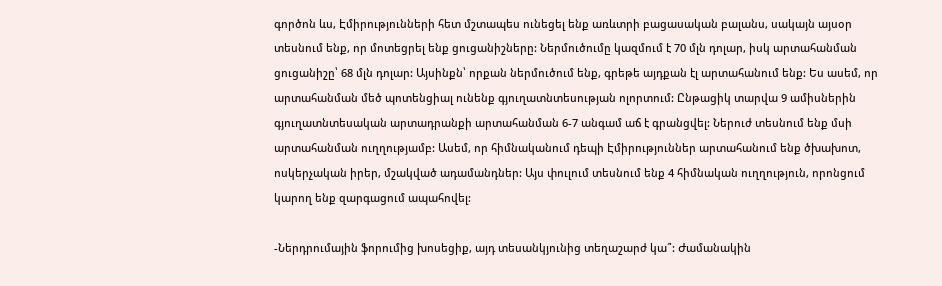գործոն ևս, Էմիրությունների հետ մշտապես ունեցել ենք առևտրի բացասական բալանս, սակայն այսօր տեսնում ենք, որ մոտեցրել ենք ցուցանիշները: Ներմուծումը կազմում է 70 մլն դոլար, իսկ արտահանման ցուցանիշը՝ 68 մլն դոլար: Այսինքն՝ որքան ներմուծում ենք, գրեթե այդքան էլ արտահանում ենք: Ես ասեմ, որ արտահանման մեծ պոտենցիալ ունենք գյուղատնտեսության ոլորտում: Ընթացիկ տարվա 9 ամիսներին գյուղատնտեսական արտադրանքի արտահանման 6-7 անգամ աճ է գրանցվել: Ներուժ տեսնում ենք մսի արտահանման ուղղությամբ: Ասեմ, որ հիմնականում դեպի Էմիրություններ արտահանում ենք ծխախոտ, ոսկերչական իրեր, մշակված ադամանդներ: Այս փուլում տեսնում ենք 4 հիմնական ուղղություն, որոնցում կարող ենք զարգացում ապահովել:

-Ներդրումային ֆորումից խոսեցիք, այդ տեսանկյունից տեղաշարժ կա՞: Ժամանակին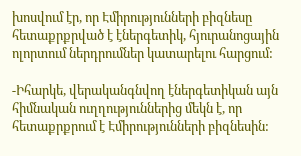խոսվում էր, որ Էմիրությունների բիզնեսը հետաքրքրված է էներգետիկ, հյուրանոցային ոլորտում ներդրումներ կատարելու հարցում:

-Իհարկե, վերականգնվող էներգետիկան այն հիմնական ուղղություններից մեկն է, որ հետաքրքրում է Էմիրությունների բիզնեսին: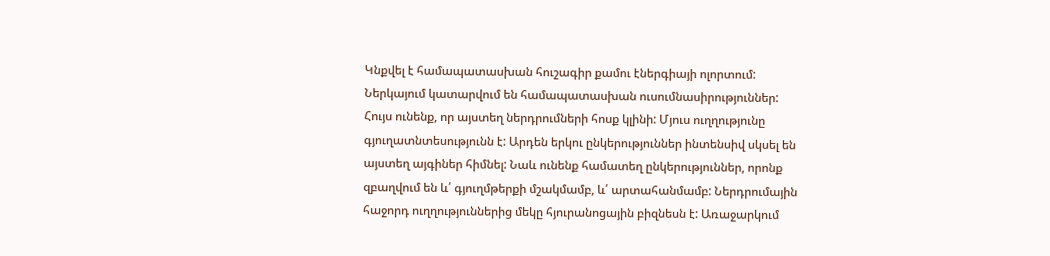Կնքվել է համապատասխան հուշագիր քամու էներգիայի ոլորտում: Ներկայում կատարվում են համապատասխան ուսումնասիրություններ: Հույս ունենք, որ այստեղ ներդրումների հոսք կլինի: Մյուս ուղղությունը գյուղատնտեսությունն է: Արդեն երկու ընկերություններ ինտենսիվ սկսել են այստեղ այգիներ հիմնել: Նաև ունենք համատեղ ընկերություններ, որոնք զբաղվում են և՛ գյուղմթերքի մշակմամբ, և՛ արտահանմամբ: Ներդրումային հաջորդ ուղղություններից մեկը հյուրանոցային բիզնեսն է: Առաջարկում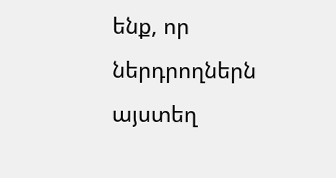ենք, որ ներդրողներն այստեղ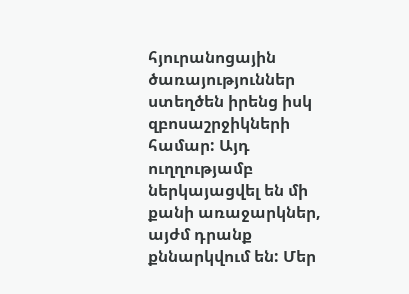հյուրանոցային ծառայություններ ստեղծեն իրենց իսկ զբոսաշրջիկների համար: Այդ ուղղությամբ ներկայացվել են մի քանի առաջարկներ, այժմ դրանք քննարկվում են: Մեր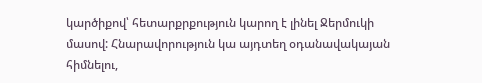կարծիքով՝ հետարքրքություն կարող է լինել Ջերմուկի մասով: Հնարավորություն կա այդտեղ օդանավակայան  հիմնելու,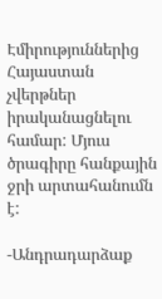Էմիրություններից Հայաստան չվերթներ իրականացնելու համար: Մյուս ծրագիրը հանքային ջրի արտահանումն է:

-Անդրադարձաք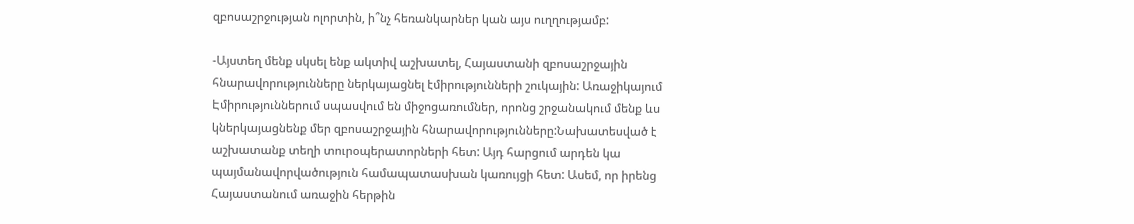զբոսաշրջության ոլորտին, ի՞նչ հեռանկարներ կան այս ուղղությամբ:

-Այստեղ մենք սկսել ենք ակտիվ աշխատել, Հայաստանի զբոսաշրջային հնարավորությունները ներկայացնել էմիրությունների շուկային: Առաջիկայում Էմիրություններում սպասվում են միջոցառումներ, որոնց շրջանակում մենք ևս կներկայացնենք մեր զբոսաշրջային հնարավորությունները:Նախատեսված է աշխատանք տեղի տուրօպերատորների հետ: Այդ հարցում արդեն կա պայմանավորվածություն համապատասխան կառույցի հետ: Ասեմ, որ իրենց Հայաստանում առաջին հերթին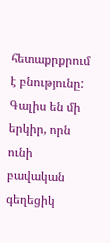հետաքրքրում է բնությունը: Գալիս են մի երկիր, որն ունի բավական գեղեցիկ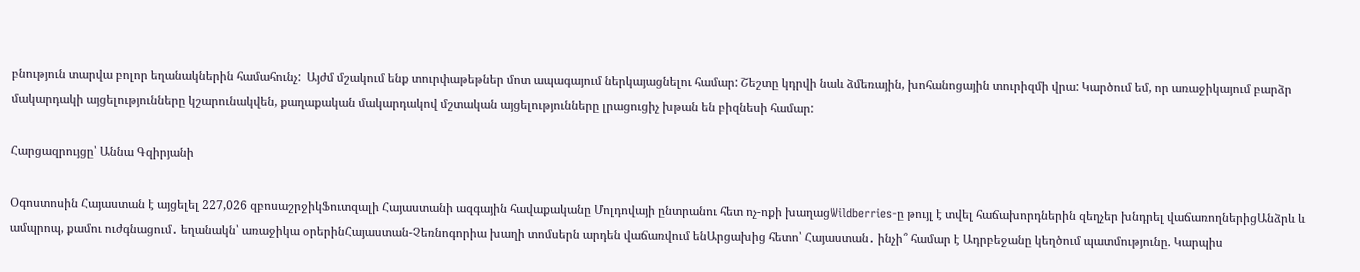բնություն տարվա բոլոր եղանակներին համահունչ:  Այժմ մշակում ենք տուրփաթեթներ մոտ ապագայում ներկայացնելու համար: Շեշտը կդրվի նաև ձմեռային, խոհանոցային տուրիզմի վրա: Կարծում եմ, որ առաջիկայում բարձր մակարդակի այցելությունները կշարունակվեն, քաղաքական մակարդակով մշտական այցելությունները լրացուցիչ խթան են բիզնեսի համար:

Հարցազրույցը՝ Աննա Գզիրյանի

Օգոստոսին Հայաստան է այցելել 227,026 զբոսաշրջիկՖուտզալի Հայաստանի ազգային հավաքականը Մոլդովայի ընտրանու հետ ոչ-ոքի խաղացWildberries-ը թույլ է տվել հաճախորդներին զեղչեր խնդրել վաճառողներիցԱնձրև և ամպրոպ, քամու ուժգնացում․ եղանակն՝ առաջիկա օրերինՀայաստան-Չեռնոգորիա խաղի տոմսերն արդեն վաճառվում ենԱրցախից հետո՝ Հայաստան․ ինչի՞ համար է Ադրբեջանը կեղծում պատմությունը. Կարպիս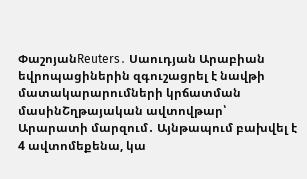ՓաշոյանReuters․ Սաուդյան Արաբիան եվրոպացիներին զգուշացրել է նավթի մատակարարումների կրճատման մասինՇղթայական ավտովթար՝ Արարատի մարզում․ Այնթապում բախվել է 4 ավտոմեքենա, կա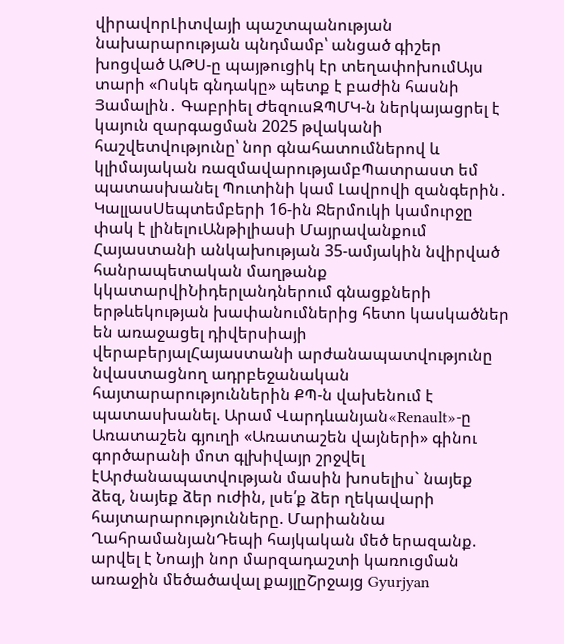վիրավորԼիտվայի պաշտպանության նախարարության պնդմամբ՝ անցած գիշեր խոցված ԱԹՍ-ը պայթուցիկ էր տեղափոխումԱյս տարի «Ոսկե գնդակը» պետք է բաժին հասնի Յամալին․ Գաբրիել ԺեզուսԶՊՄԿ-ն ներկայացրել է կայուն զարգացման 2025 թվականի հաշվետվությունը՝ նոր գնահատումներով և կլիմայական ռազմավարությամբՊատրաստ եմ պատասխանել Պուտինի կամ Լավրովի զանգերին․ ԿալլասՍեպտեմբերի 16-ին Ջերմուկի կամուրջը փակ է լինելուԱնթիլիասի Մայրավանքում Հայաստանի անկախության 35-ամյակին նվիրված հանրապետական մաղթանք կկատարվիՆիդերլանդներում գնացքների երթևեկության խափանումներից հետո կասկածներ են առաջացել դիվերսիայի վերաբերյալՀայաստանի արժանապատվությունը նվաստացնող ադրբեջանական հայտարարություններին ՔՊ-ն վախենում է պատասխանել. Արամ Վարդևանյան«Renault»-ը Առատաշեն գյուղի «Առատաշեն վայների» գինու գործարանի մոտ գլխիվայր շրջվել էԱրժանապատվության մասին խոսելիս` նայեք ձեզ, նայեք ձեր ուժին, լսե՛ք ձեր ղեկավարի հայտարարությունները. Մարիաննա ՂահրամանյանԴեպի հայկական մեծ երազանք. արվել է Նոայի նոր մարզադաշտի կառուցման առաջին մեծածավալ քայլըՇրջայց Gyurjyan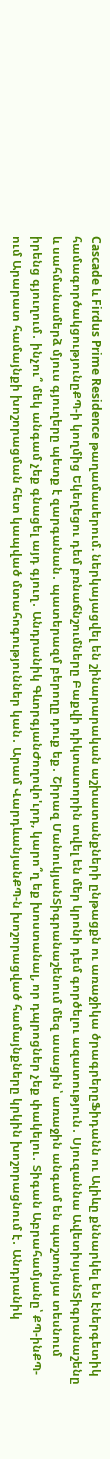Cascade և Firdus Prime Residence թաղամասերում. ներկայացվել են շինարարական աշխատանքների ընթացքն ու առաջիկա ծրագրերըՖիդանն ու Ալիևը քննարկել են էներգետիկ համագործակցությունըՔՊ-ի կողմից Եկեղեցու դեմ բռնաճնշումները Բաքվի դիկտատորին տվել են մեր կրոնի դեմ գործելու ազատություն․ Սյուզաննա ԱվետիսյանՏիգրանաշենը և սահմանամերձ մյուս գյուղերը պետք է զարգանան․ պատերազմ բերողը դուք եք․ Շիրազ ՄանուկյանՏիգրանաշենում մեզ ասացին՝ առաջին անգամ են պաշտոնյա տեսնում իրենց գյուղում․ ինչու՞ մեկ անգամ չեք գնացել այդ գյուղ․ Անդրանիկ ԳևորգյանԺողովո'ւրդ, կարո՞ղ եք խոստանալ, որ դպրոցներ չեք փակելու․ Տիգան Աբրահամյանը՝ ՔՊ-ինՔՊ-ում Արարատ համայնքի խոշորացման հետ կապված մտահոգություններ կան․ Արամ ՎարդևանյանՔՊ-ն խոշորացված համայնքները կրկին խոշորացնում է․ Անդրանիկ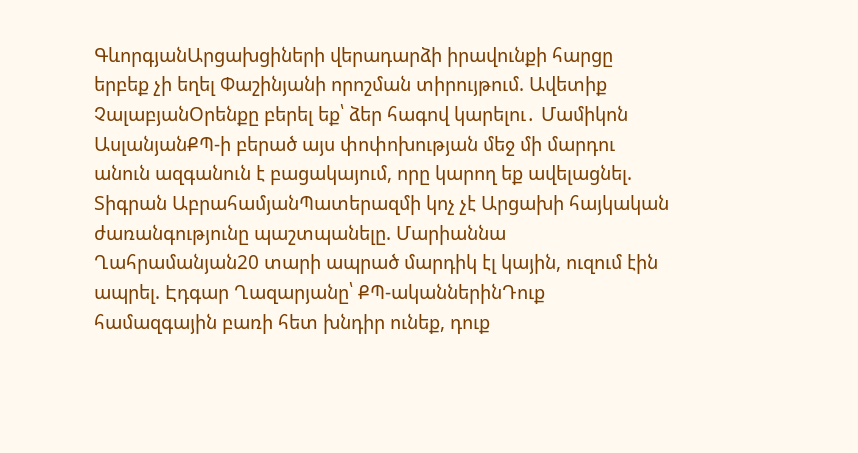ԳևորգյանԱրցախցիների վերադարձի իրավունքի հարցը երբեք չի եղել Փաշինյանի որոշման տիրույթում. Ավետիք ՉալաբյանՕրենքը բերել եք՝ ձեր հագով կարելու․ Մամիկոն ԱսլանյանՔՊ-ի բերած այս փոփոխության մեջ մի մարդու անուն ազգանուն է բացակայում, որը կարող եք ավելացնել. Տիգրան ԱբրահամյանՊատերազմի կոչ չէ Արցախի հայկական ժառանգությունը պաշտպանելը. Մարիաննա Ղահրամանյան20 տարի ապրած մարդիկ էլ կային, ուզում էին ապրել. Էդգար Ղազարյանը՝ ՔՊ-ականներինԴուք համազգային բառի հետ խնդիր ունեք, դուք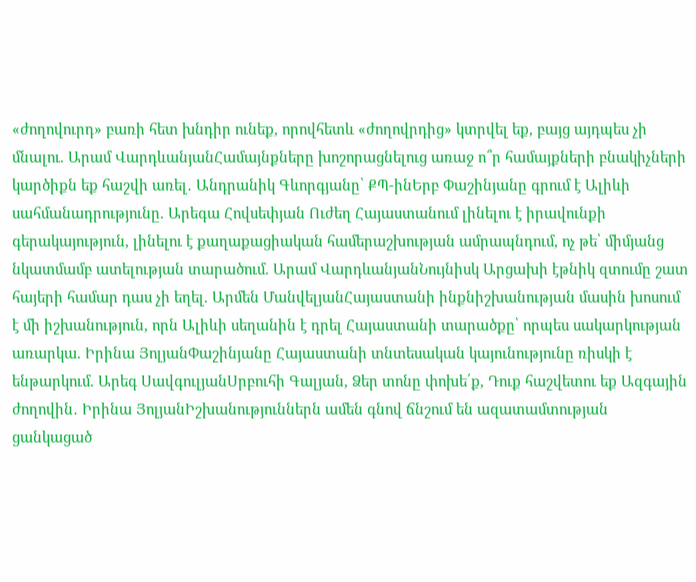«ժողովուրդ» բառի հետ խնդիր ունեք, որովհետև «ժողովրդից» կտրվել եք, բայց այդպես չի մնալու. Արամ ՎարդևանյանՀամայնքները խոշորացնելուց առաջ ո՞ր համայքների բնակիչների կարծիքն եք հաշվի առել․ Անդրանիկ Գևորգյանը՝ ՔՊ-ինԵրբ Փաշինյանը գրում է Ալիևի սահմանադրությունը. Արեգա Հովսեփյան Ուժեղ Հայաստանում լինելու է իրավունքի գերակայություն, լինելու է քաղաքացիական համերաշխության ամրապնդում, ոչ թե՝ միմյանց նկատմամբ ատելության տարածում. Արամ ՎարդևանյանՆույնիսկ Արցախի էթնիկ զտումը շատ հայերի համար դաս չի եղել. Արմեն ՄանվելյանՀայաստանի ինքնիշխանության մասին խոսում է մի իշխանություն, որն Ալիևի սեղանին է դրել Հայաստանի տարածքը՝ որպես սակարկության առարկա. Իրինա ՅոլյանՓաշինյանը Հայաստանի տնտեսական կայունությունը ռիսկի է ենթարկում. Արեգ ՍավգուլյանՍրբուհի Գալյան, Ձեր տոնը փոխե՛ք, Դուք հաշվետու եք Ազգային ժողովին․ Իրինա ՅոլյանԻշխանություններն ամեն գնով ճնշում են ազատամտության ցանկացած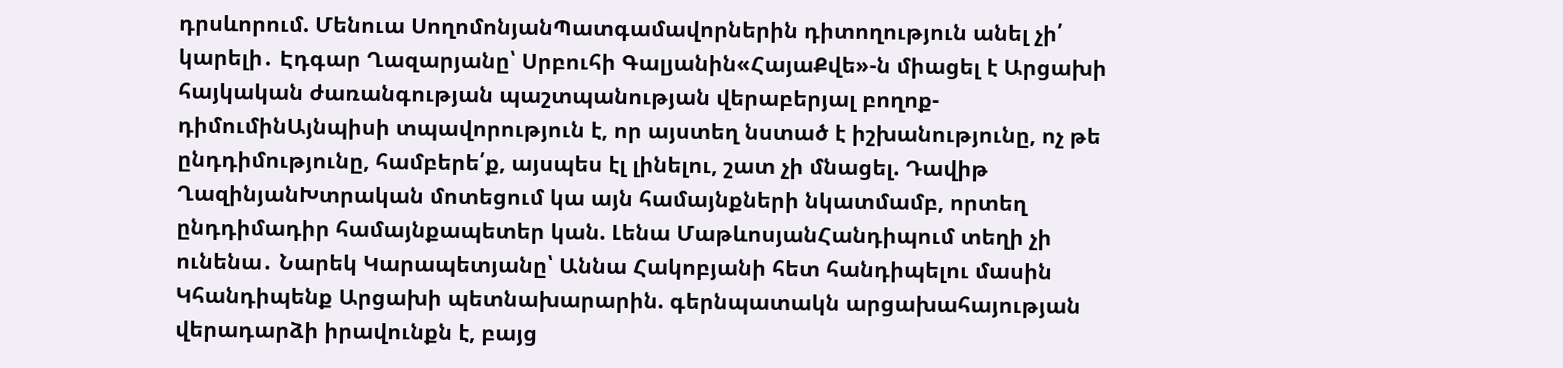դրսևորում. Մենուա ՍողոմոնյանՊատգամավորներին դիտողություն անել չի՛ կարելի․ Էդգար Ղազարյանը՝ Սրբուհի Գալյանին«ՀայաՔվե»-ն միացել է Արցախի հայկական ժառանգության պաշտպանության վերաբերյալ բողոք-դիմումինԱյնպիսի տպավորություն է, որ այստեղ նստած է իշխանությունը, ոչ թե ընդդիմությունը, համբերե՛ք, այսպես էլ լինելու, շատ չի մնացել. Դավիթ ՂազինյանԽտրական մոտեցում կա այն համայնքների նկատմամբ, որտեղ ընդդիմադիր համայնքապետեր կան. Լենա ՄաթևոսյանՀանդիպում տեղի չի ունենա․ Նարեկ Կարապետյանը՝ Աննա Հակոբյանի հետ հանդիպելու մասին Կհանդիպենք Արցախի պետնախարարին. գերնպատակն արցախահայության վերադարձի իրավունքն է, բայց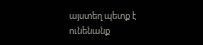այստեղ պետք է ունենանք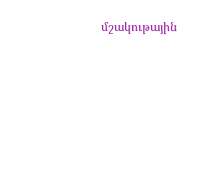մշակութային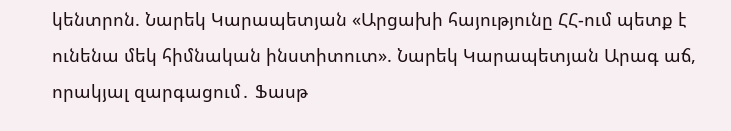կենտրոն. Նարեկ Կարապետյան «Արցախի հայությունը ՀՀ-ում պետք է ունենա մեկ հիմնական ինստիտուտ». Նարեկ Կարապետյան Արագ աճ, որակյալ զարգացում․ Ֆասթ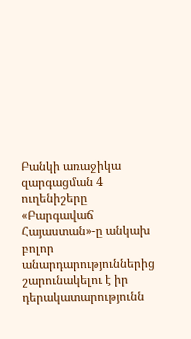Բանկի առաջիկա զարգացման 4 ուղենիշերը «Բարգավաճ Հայաստան»-ը անկախ բոլոր անարդարություններից շարունակելու է իր դերակատարությունն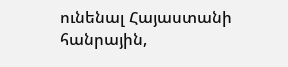ունենալ Հայաստանի հանրային,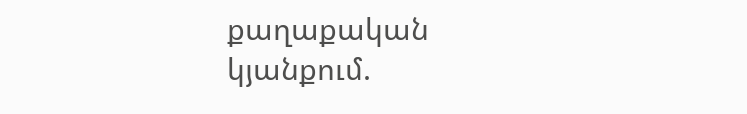քաղաքական կյանքում.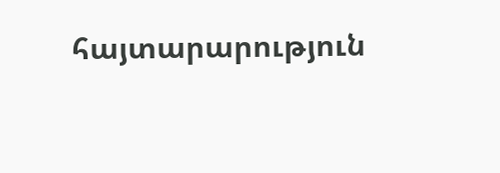հայտարարություն